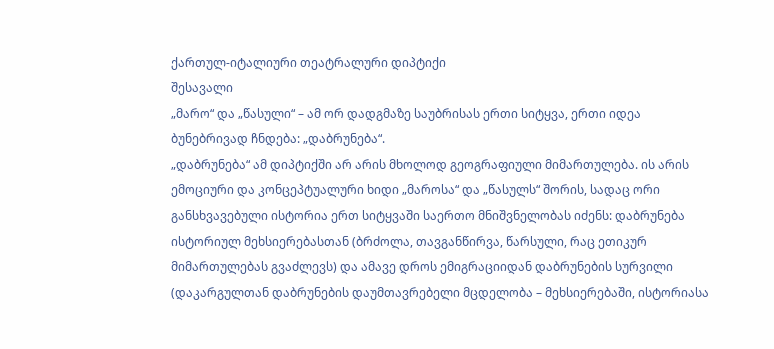ქართულ-იტალიური თეატრალური დიპტიქი
შესავალი
„მარო“ და „წასული“ – ამ ორ დადგმაზე საუბრისას ერთი სიტყვა, ერთი იდეა ბუნებრივად ჩნდება: „დაბრუნება“.
„დაბრუნება“ ამ დიპტიქში არ არის მხოლოდ გეოგრაფიული მიმართულება. ის არის ემოციური და კონცეპტუალური ხიდი „მაროსა“ და „წასულს“ შორის, სადაც ორი განსხვავებული ისტორია ერთ სიტყვაში საერთო მნიშვნელობას იძენს: დაბრუნება ისტორიულ მეხსიერებასთან (ბრძოლა, თავგანწირვა, წარსული, რაც ეთიკურ მიმართულებას გვაძლევს) და ამავე დროს ემიგრაციიდან დაბრუნების სურვილი (დაკარგულთან დაბრუნების დაუმთავრებელი მცდელობა – მეხსიერებაში, ისტორიასა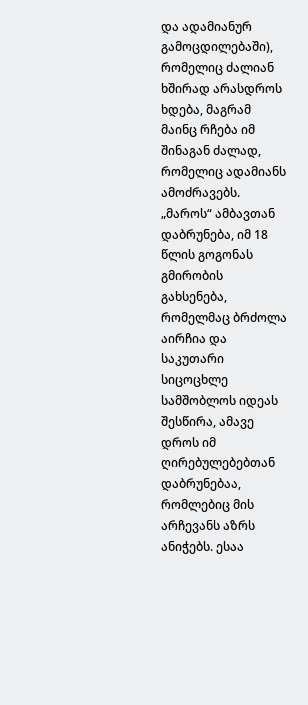და ადამიანურ გამოცდილებაში), რომელიც ძალიან ხშირად არასდროს ხდება, მაგრამ მაინც რჩება იმ შინაგან ძალად, რომელიც ადამიანს ამოძრავებს.
„მაროს“ ამბავთან დაბრუნება, იმ 18 წლის გოგონას გმირობის გახსენება, რომელმაც ბრძოლა აირჩია და საკუთარი სიცოცხლე სამშობლოს იდეას შესწირა, ამავე დროს იმ ღირებულებებთან დაბრუნებაა, რომლებიც მის არჩევანს აზრს ანიჭებს. ესაა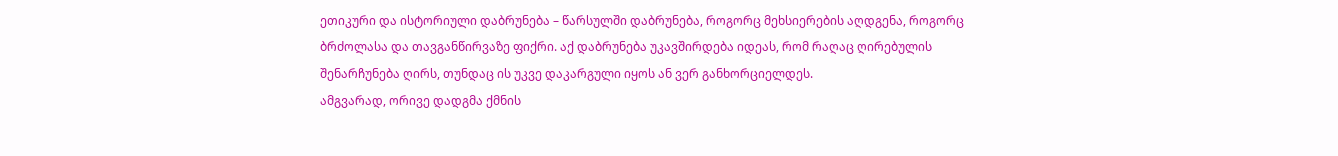ეთიკური და ისტორიული დაბრუნება – წარსულში დაბრუნება, როგორც მეხსიერების აღდგენა, როგორც ბრძოლასა და თავგანწირვაზე ფიქრი. აქ დაბრუნება უკავშირდება იდეას, რომ რაღაც ღირებულის შენარჩუნება ღირს, თუნდაც ის უკვე დაკარგული იყოს ან ვერ განხორციელდეს.
ამგვარად, ორივე დადგმა ქმნის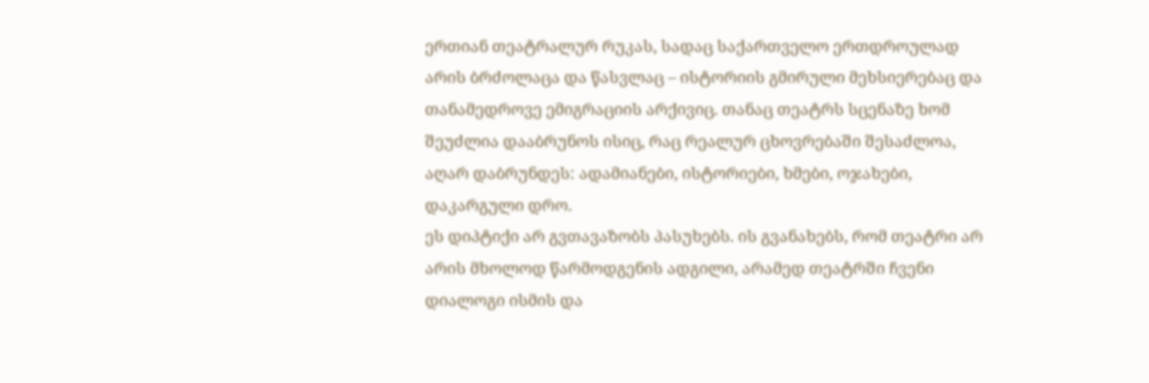ერთიან თეატრალურ რუკას, სადაც საქართველო ერთდროულად არის ბრძოლაცა და წასვლაც – ისტორიის გმირული მეხსიერებაც და თანამედროვე ემიგრაციის არქივიც. თანაც თეატრს სცენაზე ხომ შეუძლია დააბრუნოს ისიც, რაც რეალურ ცხოვრებაში შესაძლოა, აღარ დაბრუნდეს: ადამიანები, ისტორიები, ხმები, ოჯახები, დაკარგული დრო.
ეს დიპტიქი არ გვთავაზობს პასუხებს. ის გვანახებს, რომ თეატრი არ არის მხოლოდ წარმოდგენის ადგილი, არამედ თეატრში ჩვენი დიალოგი ისმის და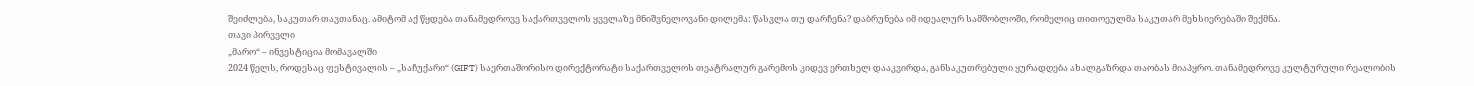შეიძლება, საკუთარ თავთანაც. ამიტომ აქ წყდება თანამედროვე საქართველოს ყველაზე მნიშვნელოვანი დილემა: წასვლა თუ დარჩენა? დაბრუნება იმ იდეალურ სამშობლოში, რომელიც თითოეულმა საკუთარ მეხსიერებაში შექმნა.
თავი პირველი
„მარო“ – ინვესტიცია მომავალში
2024 წელს, როდესაც ფესტივალის – „საჩუქარი“ (GIFT) საერთაშორისო დირექტორატი საქართველოს თეატრალურ გარემოს კიდევ ერთხელ დააკვირდა, განსაკუთრებული ყურადღება ახალგაზრდა თაობას მიაპყრო. თანამედროვე კულტურული რეალობის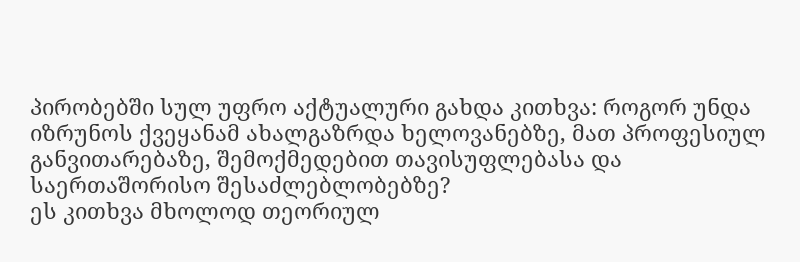პირობებში სულ უფრო აქტუალური გახდა კითხვა: როგორ უნდა იზრუნოს ქვეყანამ ახალგაზრდა ხელოვანებზე, მათ პროფესიულ განვითარებაზე, შემოქმედებით თავისუფლებასა და საერთაშორისო შესაძლებლობებზე?
ეს კითხვა მხოლოდ თეორიულ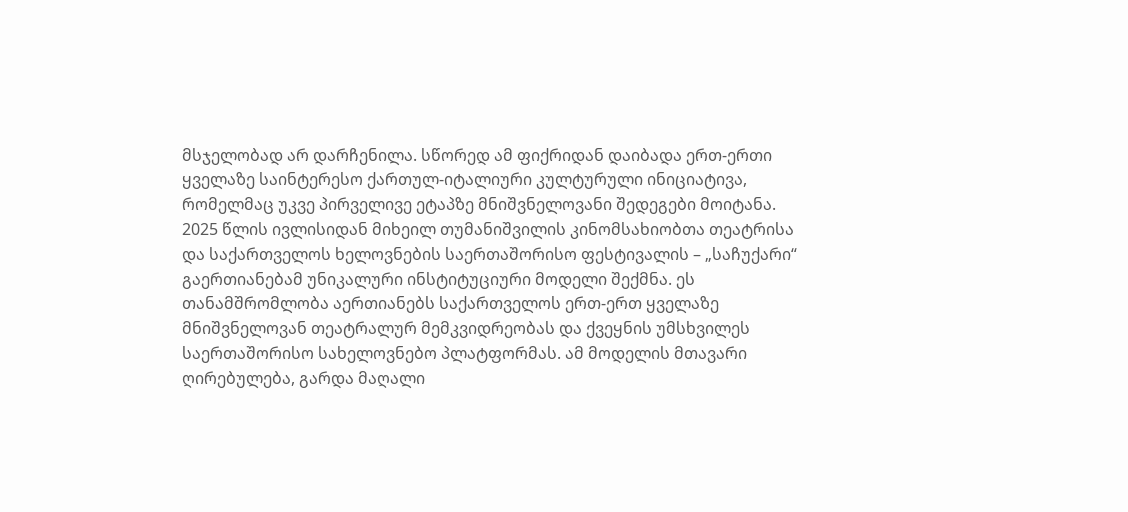მსჯელობად არ დარჩენილა. სწორედ ამ ფიქრიდან დაიბადა ერთ-ერთი ყველაზე საინტერესო ქართულ-იტალიური კულტურული ინიციატივა, რომელმაც უკვე პირველივე ეტაპზე მნიშვნელოვანი შედეგები მოიტანა.
2025 წლის ივლისიდან მიხეილ თუმანიშვილის კინომსახიობთა თეატრისა და საქართველოს ხელოვნების საერთაშორისო ფესტივალის – „საჩუქარი“ გაერთიანებამ უნიკალური ინსტიტუციური მოდელი შექმნა. ეს თანამშრომლობა აერთიანებს საქართველოს ერთ-ერთ ყველაზე მნიშვნელოვან თეატრალურ მემკვიდრეობას და ქვეყნის უმსხვილეს საერთაშორისო სახელოვნებო პლატფორმას. ამ მოდელის მთავარი ღირებულება, გარდა მაღალი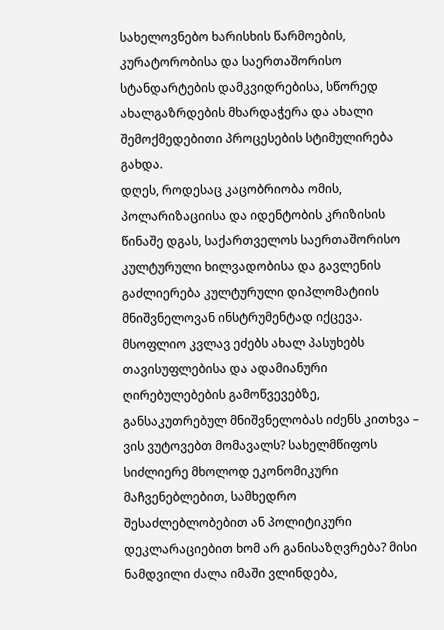სახელოვნებო ხარისხის წარმოების, კურატორობისა და საერთაშორისო სტანდარტების დამკვიდრებისა, სწორედ ახალგაზრდების მხარდაჭერა და ახალი შემოქმედებითი პროცესების სტიმულირება გახდა.
დღეს, როდესაც კაცობრიობა ომის, პოლარიზაციისა და იდენტობის კრიზისის წინაშე დგას, საქართველოს საერთაშორისო კულტურული ხილვადობისა და გავლენის გაძლიერება კულტურული დიპლომატიის მნიშვნელოვან ინსტრუმენტად იქცევა. მსოფლიო კვლავ ეძებს ახალ პასუხებს თავისუფლებისა და ადამიანური ღირებულებების გამოწვევებზე, განსაკუთრებულ მნიშვნელობას იძენს კითხვა – ვის ვუტოვებთ მომავალს? სახელმწიფოს სიძლიერე მხოლოდ ეკონომიკური მაჩვენებლებით, სამხედრო შესაძლებლობებით ან პოლიტიკური დეკლარაციებით ხომ არ განისაზღვრება? მისი ნამდვილი ძალა იმაში ვლინდება,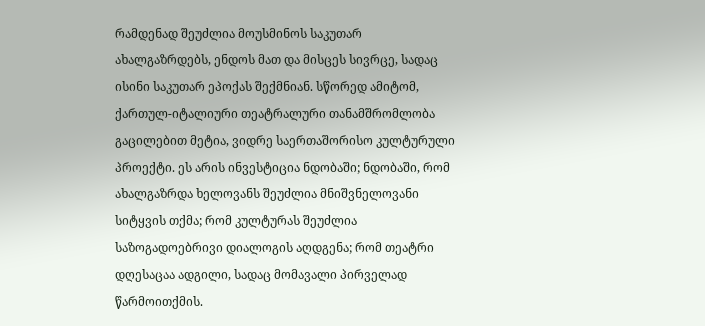რამდენად შეუძლია მოუსმინოს საკუთარ ახალგაზრდებს, ენდოს მათ და მისცეს სივრცე, სადაც ისინი საკუთარ ეპოქას შექმნიან. სწორედ ამიტომ, ქართულ-იტალიური თეატრალური თანამშრომლობა გაცილებით მეტია, ვიდრე საერთაშორისო კულტურული პროექტი. ეს არის ინვესტიცია ნდობაში; ნდობაში, რომ ახალგაზრდა ხელოვანს შეუძლია მნიშვნელოვანი სიტყვის თქმა; რომ კულტურას შეუძლია საზოგადოებრივი დიალოგის აღდგენა; რომ თეატრი დღესაცაა ადგილი, სადაც მომავალი პირველად წარმოითქმის.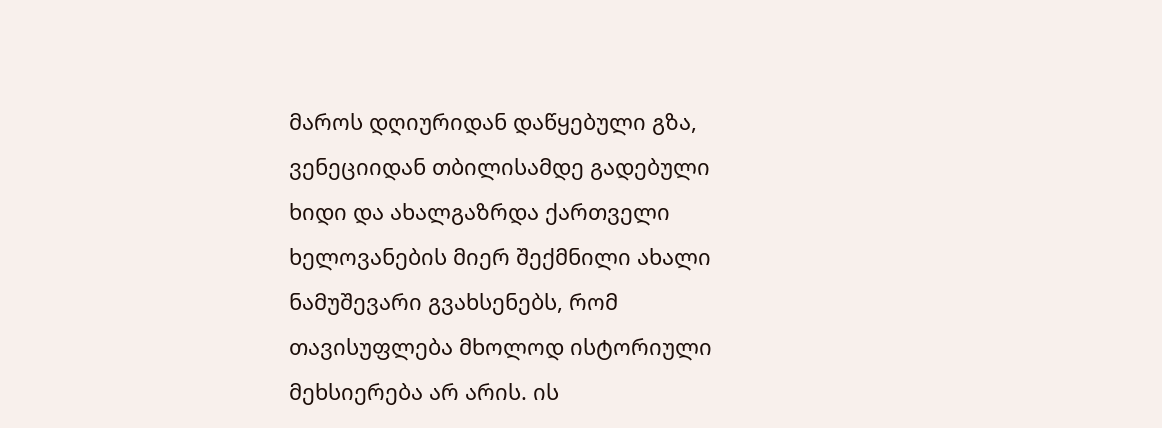მაროს დღიურიდან დაწყებული გზა, ვენეციიდან თბილისამდე გადებული ხიდი და ახალგაზრდა ქართველი ხელოვანების მიერ შექმნილი ახალი ნამუშევარი გვახსენებს, რომ თავისუფლება მხოლოდ ისტორიული მეხსიერება არ არის. ის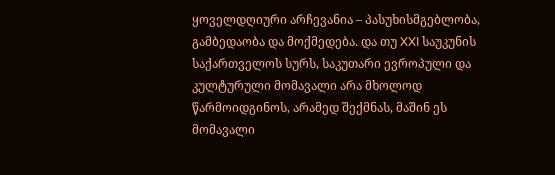ყოველდღიური არჩევანია – პასუხისმგებლობა, გამბედაობა და მოქმედება. და თუ XXI საუკუნის საქართველოს სურს, საკუთარი ევროპული და კულტურული მომავალი არა მხოლოდ წარმოიდგინოს, არამედ შექმნას, მაშინ ეს მომავალი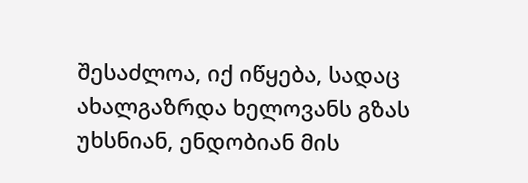შესაძლოა, იქ იწყება, სადაც ახალგაზრდა ხელოვანს გზას უხსნიან, ენდობიან მის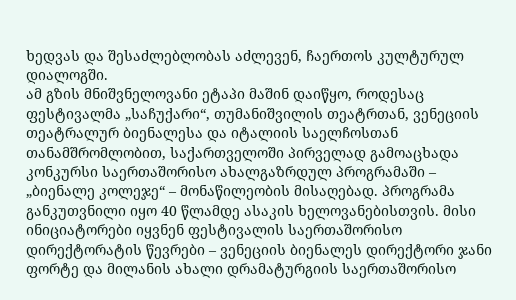ხედვას და შესაძლებლობას აძლევენ, ჩაერთოს კულტურულ დიალოგში.
ამ გზის მნიშვნელოვანი ეტაპი მაშინ დაიწყო, როდესაც ფესტივალმა „საჩუქარი“, თუმანიშვილის თეატრთან, ვენეციის თეატრალურ ბიენალესა და იტალიის საელჩოსთან თანამშრომლობით, საქართველოში პირველად გამოაცხადა კონკურსი საერთაშორისო ახალგაზრდულ პროგრამაში – „ბიენალე კოლეჯე“ – მონაწილეობის მისაღებად. პროგრამა განკუთვნილი იყო 40 წლამდე ასაკის ხელოვანებისთვის. მისი ინიციატორები იყვნენ ფესტივალის საერთაშორისო დირექტორატის წევრები – ვენეციის ბიენალეს დირექტორი ჯანი ფორტე და მილანის ახალი დრამატურგიის საერთაშორისო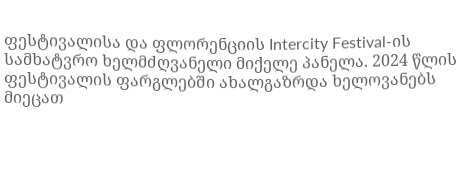ფესტივალისა და ფლორენციის Intercity Festival-ის სამხატვრო ხელმძღვანელი მიქელე პანელა. 2024 წლის ფესტივალის ფარგლებში ახალგაზრდა ხელოვანებს მიეცათ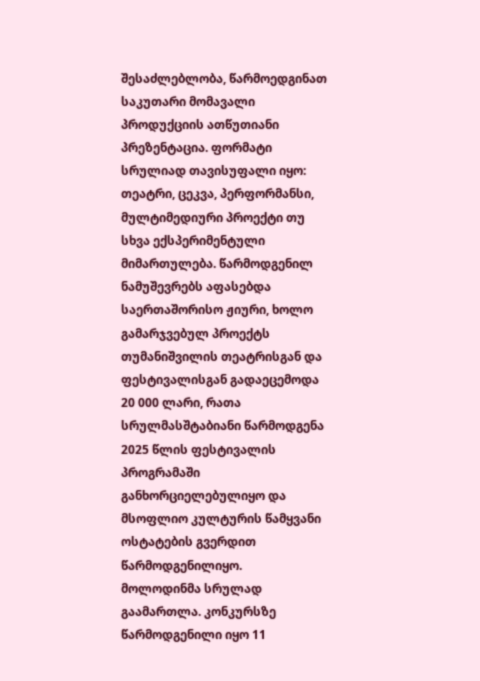შესაძლებლობა, წარმოედგინათ საკუთარი მომავალი პროდუქციის ათწუთიანი პრეზენტაცია. ფორმატი სრულიად თავისუფალი იყო: თეატრი, ცეკვა, პერფორმანსი, მულტიმედიური პროექტი თუ სხვა ექსპერიმენტული მიმართულება. წარმოდგენილ ნამუშევრებს აფასებდა საერთაშორისო ჟიური, ხოლო გამარჯვებულ პროექტს თუმანიშვილის თეატრისგან და ფესტივალისგან გადაეცემოდა 20 000 ლარი, რათა სრულმასშტაბიანი წარმოდგენა 2025 წლის ფესტივალის პროგრამაში განხორციელებულიყო და მსოფლიო კულტურის წამყვანი ოსტატების გვერდით წარმოდგენილიყო.
მოლოდინმა სრულად გაამართლა. კონკურსზე წარმოდგენილი იყო 11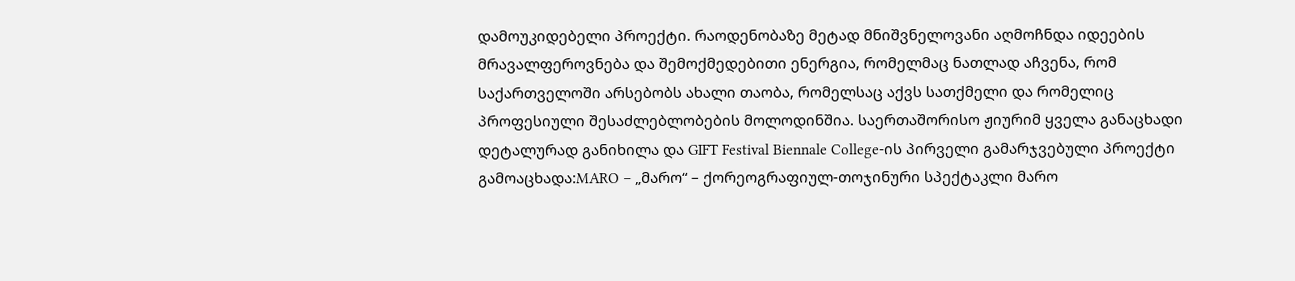დამოუკიდებელი პროექტი. რაოდენობაზე მეტად მნიშვნელოვანი აღმოჩნდა იდეების მრავალფეროვნება და შემოქმედებითი ენერგია, რომელმაც ნათლად აჩვენა, რომ საქართველოში არსებობს ახალი თაობა, რომელსაც აქვს სათქმელი და რომელიც პროფესიული შესაძლებლობების მოლოდინშია. საერთაშორისო ჟიურიმ ყველა განაცხადი დეტალურად განიხილა და GIFT Festival Biennale College-ის პირველი გამარჯვებული პროექტი გამოაცხადა:MARO – „მარო“ – ქორეოგრაფიულ-თოჯინური სპექტაკლი მარო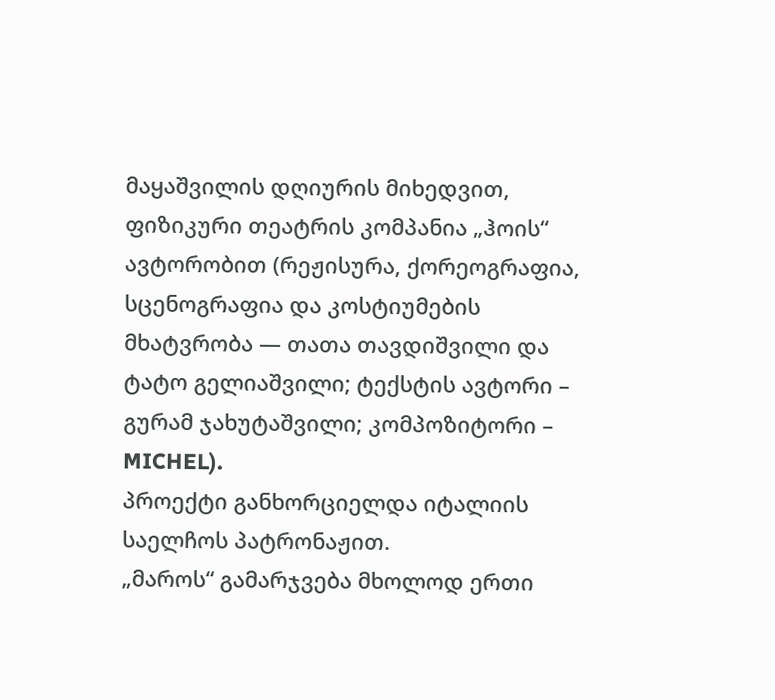მაყაშვილის დღიურის მიხედვით, ფიზიკური თეატრის კომპანია „ჰოის“ ავტორობით (რეჟისურა, ქორეოგრაფია, სცენოგრაფია და კოსტიუმების მხატვრობა — თათა თავდიშვილი და ტატო გელიაშვილი; ტექსტის ავტორი – გურამ ჯახუტაშვილი; კომპოზიტორი – MICHEL).
პროექტი განხორციელდა იტალიის საელჩოს პატრონაჟით.
„მაროს“ გამარჯვება მხოლოდ ერთი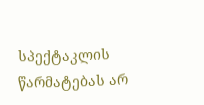სპექტაკლის წარმატებას არ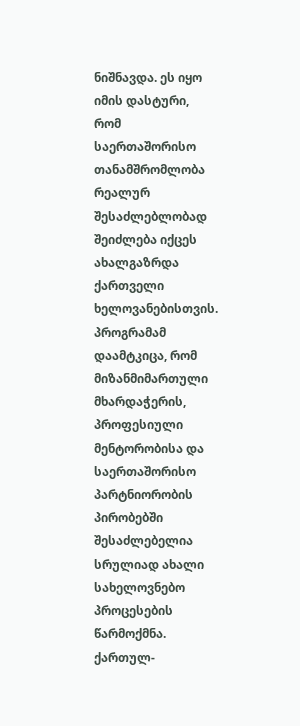ნიშნავდა. ეს იყო იმის დასტური, რომ საერთაშორისო თანამშრომლობა რეალურ შესაძლებლობად შეიძლება იქცეს ახალგაზრდა ქართველი ხელოვანებისთვის. პროგრამამ დაამტკიცა, რომ მიზანმიმართული მხარდაჭერის, პროფესიული მენტორობისა და საერთაშორისო პარტნიორობის პირობებში შესაძლებელია სრულიად ახალი სახელოვნებო პროცესების წარმოქმნა. ქართულ-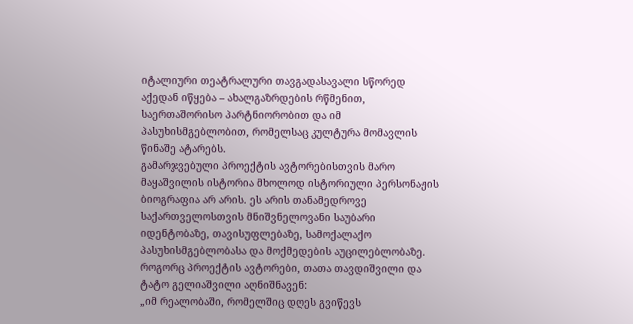იტალიური თეატრალური თავგადასავალი სწორედ აქედან იწყება – ახალგაზრდების რწმენით, საერთაშორისო პარტნიორობით და იმ პასუხისმგებლობით, რომელსაც კულტურა მომავლის წინაშე ატარებს.
გამარჯვებული პროექტის ავტორებისთვის მარო მაყაშვილის ისტორია მხოლოდ ისტორიული პერსონაჟის ბიოგრაფია არ არის. ეს არის თანამედროვე საქართველოსთვის მნიშვნელოვანი საუბარი იდენტობაზე, თავისუფლებაზე, სამოქალაქო პასუხისმგებლობასა და მოქმედების აუცილებლობაზე. როგორც პროექტის ავტორები, თათა თავდიშვილი და ტატო გელიაშვილი აღნიშნავენ:
„იმ რეალობაში, რომელშიც დღეს გვიწევს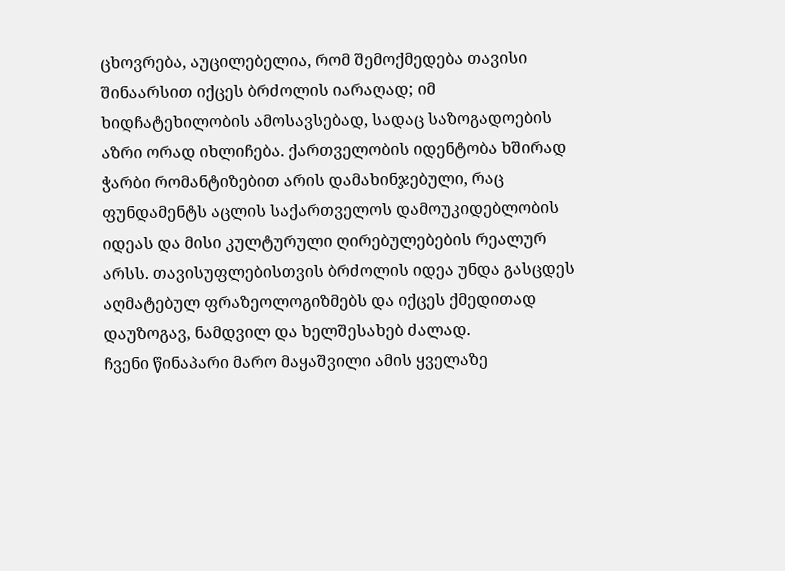ცხოვრება, აუცილებელია, რომ შემოქმედება თავისი შინაარსით იქცეს ბრძოლის იარაღად; იმ ხიდჩატეხილობის ამოსავსებად, სადაც საზოგადოების აზრი ორად იხლიჩება. ქართველობის იდენტობა ხშირად ჭარბი რომანტიზებით არის დამახინჯებული, რაც ფუნდამენტს აცლის საქართველოს დამოუკიდებლობის იდეას და მისი კულტურული ღირებულებების რეალურ არსს. თავისუფლებისთვის ბრძოლის იდეა უნდა გასცდეს აღმატებულ ფრაზეოლოგიზმებს და იქცეს ქმედითად დაუზოგავ, ნამდვილ და ხელშესახებ ძალად.
ჩვენი წინაპარი მარო მაყაშვილი ამის ყველაზე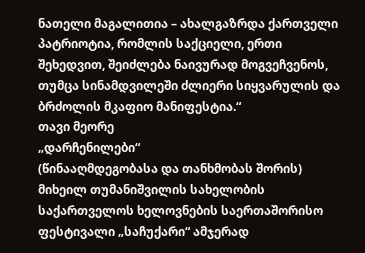ნათელი მაგალითია – ახალგაზრდა ქართველი პატრიოტია, რომლის საქციელი, ერთი შეხედვით, შეიძლება ნაივურად მოგვეჩვენოს, თუმცა სინამდვილეში ძლიერი სიყვარულის და ბრძოლის მკაფიო მანიფესტია.“
თავი მეორე
„დარჩენილები“
(წინააღმდეგობასა და თანხმობას შორის)
მიხეილ თუმანიშვილის სახელობის საქართველოს ხელოვნების საერთაშორისო ფესტივალი „საჩუქარი“ ამჯერად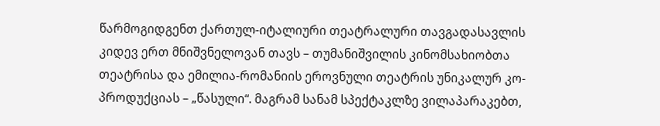წარმოგიდგენთ ქართულ-იტალიური თეატრალური თავგადასავლის კიდევ ერთ მნიშვნელოვან თავს – თუმანიშვილის კინომსახიობთა თეატრისა და ემილია-რომანიის ეროვნული თეატრის უნიკალურ კო-პროდუქციას – „წასული“. მაგრამ სანამ სპექტაკლზე ვილაპარაკებთ,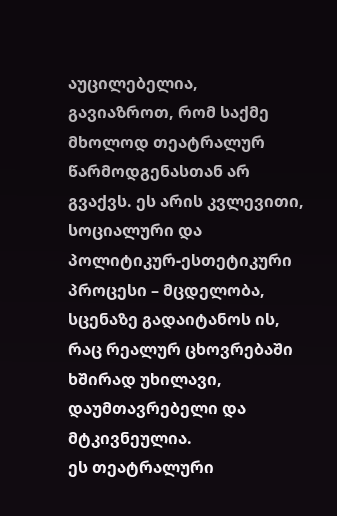აუცილებელია, გავიაზროთ, რომ საქმე მხოლოდ თეატრალურ წარმოდგენასთან არ გვაქვს. ეს არის კვლევითი, სოციალური და პოლიტიკურ-ესთეტიკური პროცესი – მცდელობა, სცენაზე გადაიტანოს ის, რაც რეალურ ცხოვრებაში ხშირად უხილავი, დაუმთავრებელი და მტკივნეულია.
ეს თეატრალური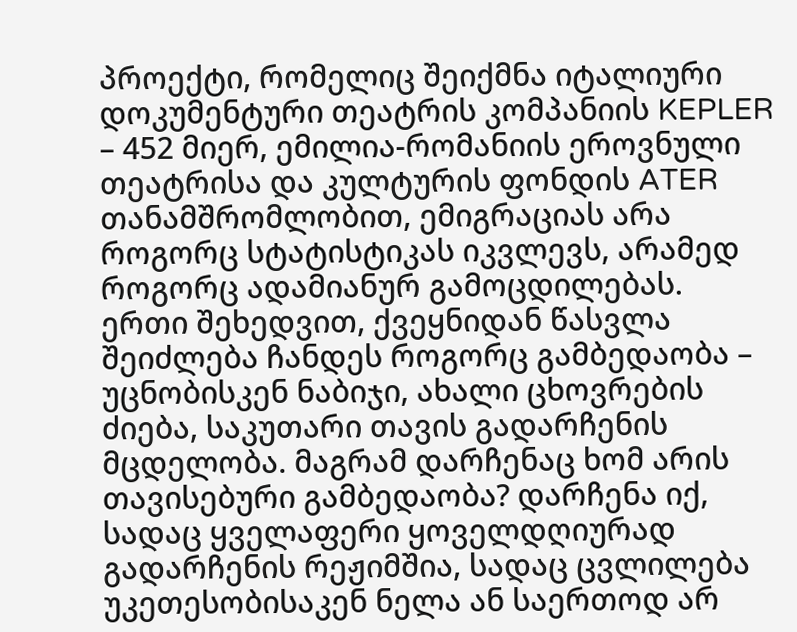პროექტი, რომელიც შეიქმნა იტალიური დოკუმენტური თეატრის კომპანიის KEPLER – 452 მიერ, ემილია-რომანიის ეროვნული თეატრისა და კულტურის ფონდის ATER თანამშრომლობით, ემიგრაციას არა როგორც სტატისტიკას იკვლევს, არამედ როგორც ადამიანურ გამოცდილებას.
ერთი შეხედვით, ქვეყნიდან წასვლა შეიძლება ჩანდეს როგორც გამბედაობა – უცნობისკენ ნაბიჯი, ახალი ცხოვრების ძიება, საკუთარი თავის გადარჩენის მცდელობა. მაგრამ დარჩენაც ხომ არის თავისებური გამბედაობა? დარჩენა იქ, სადაც ყველაფერი ყოველდღიურად გადარჩენის რეჟიმშია, სადაც ცვლილება უკეთესობისაკენ ნელა ან საერთოდ არ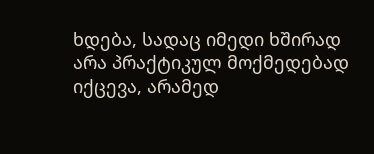ხდება, სადაც იმედი ხშირად არა პრაქტიკულ მოქმედებად იქცევა, არამედ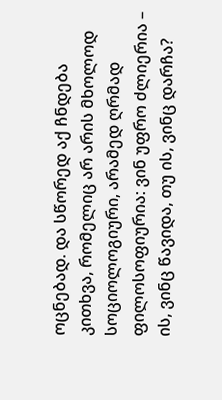ოცნებად. და სწორედ აქ ჩნდება კითხვა, რომელიც არ არის მხოლოდ სოციოლოგიური, არამედ ღრმად ფილოსოფიურია: ვინ უფრო ძლიერია – ის, ვინც წავიდა, თუ ის, ვინც დარჩა?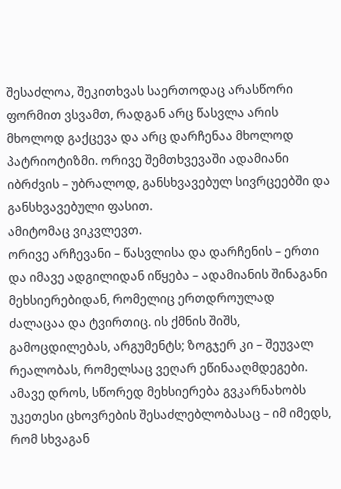შესაძლოა, შეკითხვას საერთოდაც არასწორი ფორმით ვსვამთ, რადგან არც წასვლა არის მხოლოდ გაქცევა და არც დარჩენაა მხოლოდ პატრიოტიზმი. ორივე შემთხვევაში ადამიანი იბრძვის – უბრალოდ, განსხვავებულ სივრცეებში და განსხვავებული ფასით.
ამიტომაც ვიკვლევთ.
ორივე არჩევანი – წასვლისა და დარჩენის – ერთი და იმავე ადგილიდან იწყება – ადამიანის შინაგანი მეხსიერებიდან, რომელიც ერთდროულად ძალაცაა და ტვირთიც. ის ქმნის შიშს, გამოცდილებას, არგუმენტს; ზოგჯერ კი – შეუვალ რეალობას, რომელსაც ვეღარ ეწინააღმდეგები. ამავე დროს, სწორედ მეხსიერება გვკარნახობს უკეთესი ცხოვრების შესაძლებლობასაც – იმ იმედს, რომ სხვაგან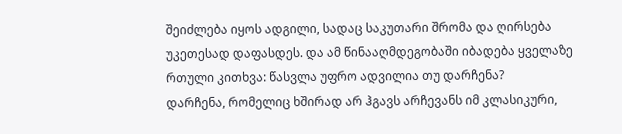შეიძლება იყოს ადგილი, სადაც საკუთარი შრომა და ღირსება უკეთესად დაფასდეს. და ამ წინააღმდეგობაში იბადება ყველაზე რთული კითხვა: წასვლა უფრო ადვილია თუ დარჩენა?
დარჩენა, რომელიც ხშირად არ ჰგავს არჩევანს იმ კლასიკური,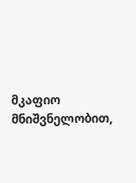მკაფიო მნიშვნელობით,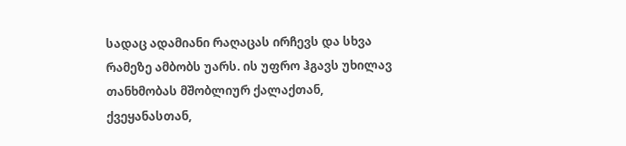სადაც ადამიანი რაღაცას ირჩევს და სხვა რამეზე ამბობს უარს. ის უფრო ჰგავს უხილავ თანხმობას მშობლიურ ქალაქთან, ქვეყანასთან,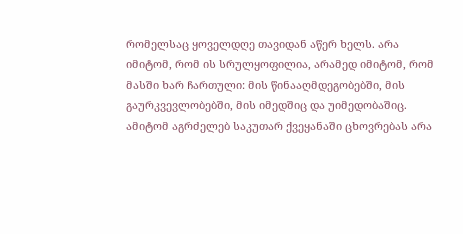რომელსაც ყოველდღე თავიდან აწერ ხელს. არა იმიტომ, რომ ის სრულყოფილია, არამედ იმიტომ, რომ მასში ხარ ჩართული: მის წინააღმდეგობებში, მის გაურკვევლობებში, მის იმედშიც და უიმედობაშიც. ამიტომ აგრძელებ საკუთარ ქვეყანაში ცხოვრებას არა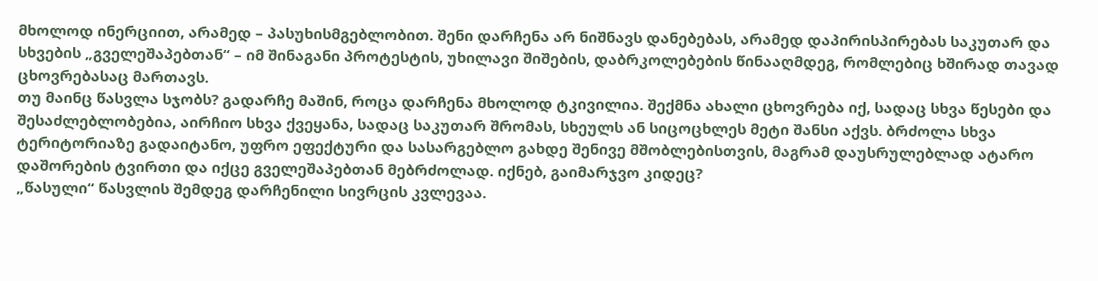მხოლოდ ინერციით, არამედ – პასუხისმგებლობით. შენი დარჩენა არ ნიშნავს დანებებას, არამედ დაპირისპირებას საკუთარ და სხვების „გველეშაპებთან“ – იმ შინაგანი პროტესტის, უხილავი შიშების, დაბრკოლებების წინააღმდეგ, რომლებიც ხშირად თავად ცხოვრებასაც მართავს.
თუ მაინც წასვლა სჯობს? გადარჩე მაშინ, როცა დარჩენა მხოლოდ ტკივილია. შექმნა ახალი ცხოვრება იქ, სადაც სხვა წესები და შესაძლებლობებია, აირჩიო სხვა ქვეყანა, სადაც საკუთარ შრომას, სხეულს ან სიცოცხლეს მეტი შანსი აქვს. ბრძოლა სხვა ტერიტორიაზე გადაიტანო, უფრო ეფექტური და სასარგებლო გახდე შენივე მშობლებისთვის, მაგრამ დაუსრულებლად ატარო დაშორების ტვირთი და იქცე გველეშაპებთან მებრძოლად. იქნებ, გაიმარჯვო კიდეც?
„წასული“ წასვლის შემდეგ დარჩენილი სივრცის კვლევაა.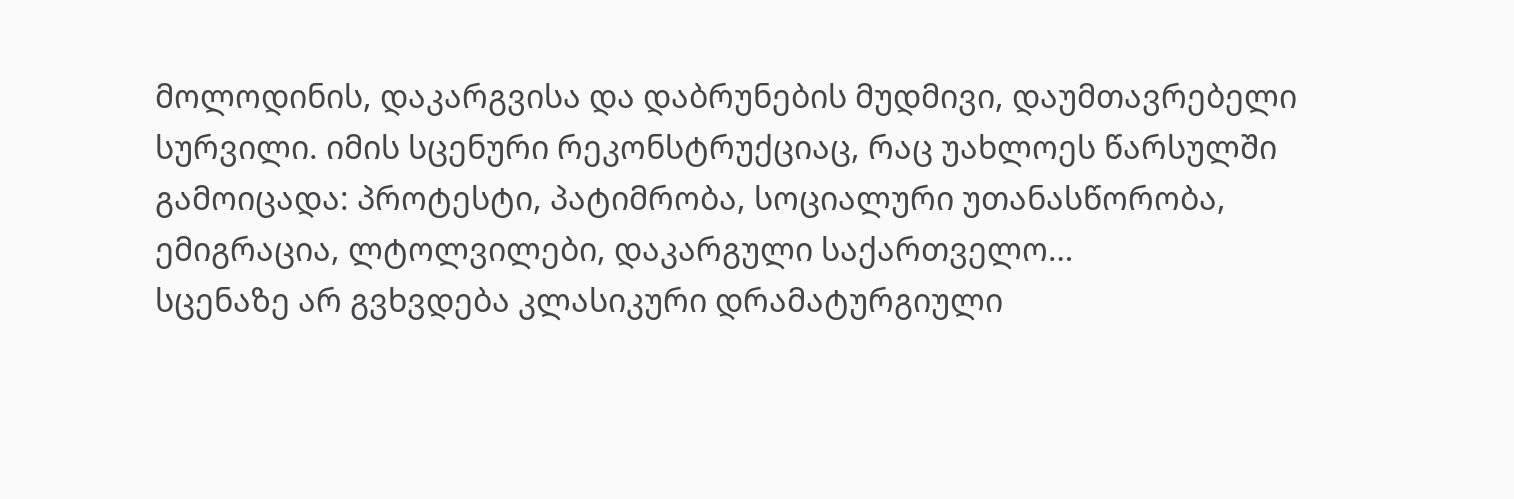მოლოდინის, დაკარგვისა და დაბრუნების მუდმივი, დაუმთავრებელი სურვილი. იმის სცენური რეკონსტრუქციაც, რაც უახლოეს წარსულში გამოიცადა: პროტესტი, პატიმრობა, სოციალური უთანასწორობა, ემიგრაცია, ლტოლვილები, დაკარგული საქართველო…
სცენაზე არ გვხვდება კლასიკური დრამატურგიული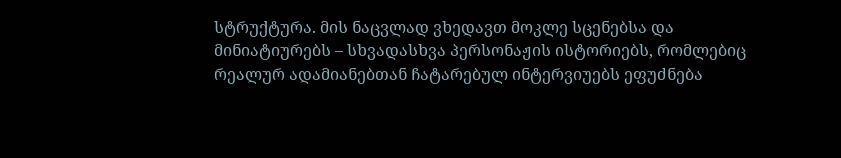სტრუქტურა. მის ნაცვლად ვხედავთ მოკლე სცენებსა და მინიატიურებს – სხვადასხვა პერსონაჟის ისტორიებს, რომლებიც რეალურ ადამიანებთან ჩატარებულ ინტერვიუებს ეფუძნება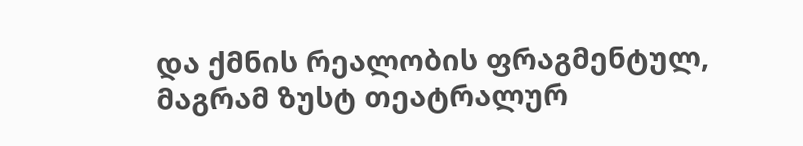და ქმნის რეალობის ფრაგმენტულ, მაგრამ ზუსტ თეატრალურ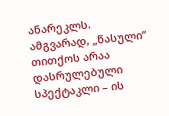ანარეკლს.
ამგვარად, „წასული“ თითქოს არაა დასრულებული სპექტაკლი – ის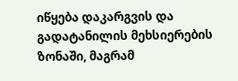იწყება დაკარგვის და გადატანილის მეხსიერების ზონაში, მაგრამ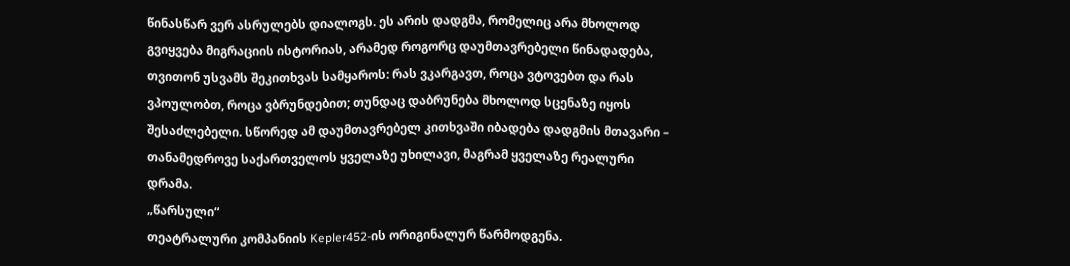წინასწარ ვერ ასრულებს დიალოგს. ეს არის დადგმა, რომელიც არა მხოლოდ გვიყვება მიგრაციის ისტორიას, არამედ როგორც დაუმთავრებელი წინადადება, თვითონ უსვამს შეკითხვას სამყაროს: რას ვკარგავთ, როცა ვტოვებთ და რას ვპოულობთ, როცა ვბრუნდებით; თუნდაც დაბრუნება მხოლოდ სცენაზე იყოს შესაძლებელი. სწორედ ამ დაუმთავრებელ კითხვაში იბადება დადგმის მთავარი – თანამედროვე საქართველოს ყველაზე უხილავი, მაგრამ ყველაზე რეალური დრამა.
„წარსული“
თეატრალური კომპანიის Kepler452-ის ორიგინალურ წარმოდგენა.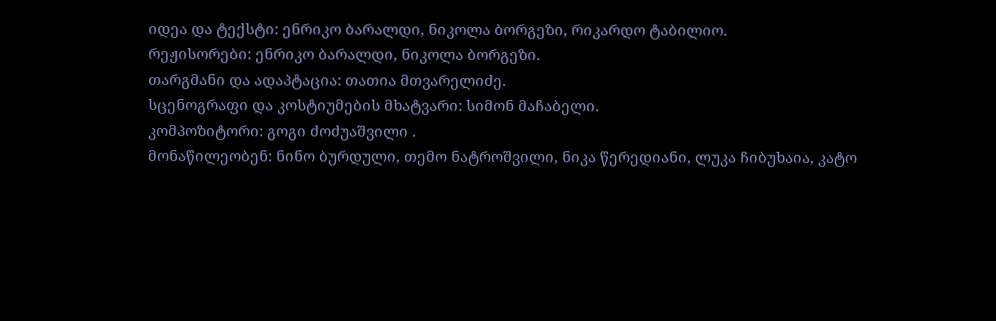იდეა და ტექსტი: ენრიკო ბარალდი, ნიკოლა ბორგეზი, რიკარდო ტაბილიო.
რეჟისორები: ენრიკო ბარალდი, ნიკოლა ბორგეზი.
თარგმანი და ადაპტაცია: თათია მთვარელიძე.
სცენოგრაფი და კოსტიუმების მხატვარი: სიმონ მაჩაბელი.
კომპოზიტორი: გოგი ძოძუაშვილი .
მონაწილეობენ: ნინო ბურდული, თემო ნატროშვილი, ნიკა წერედიანი, ლუკა ჩიბუხაია, კატო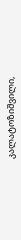კალატოზიშვილი,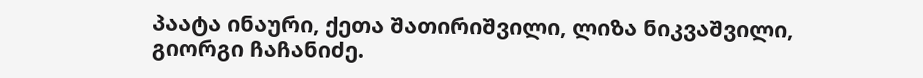პაატა ინაური, ქეთა შათირიშვილი, ლიზა ნიკვაშვილი, გიორგი ჩაჩანიძე.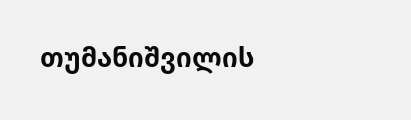თუმანიშვილის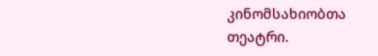კინომსახიობთა თეატრი.